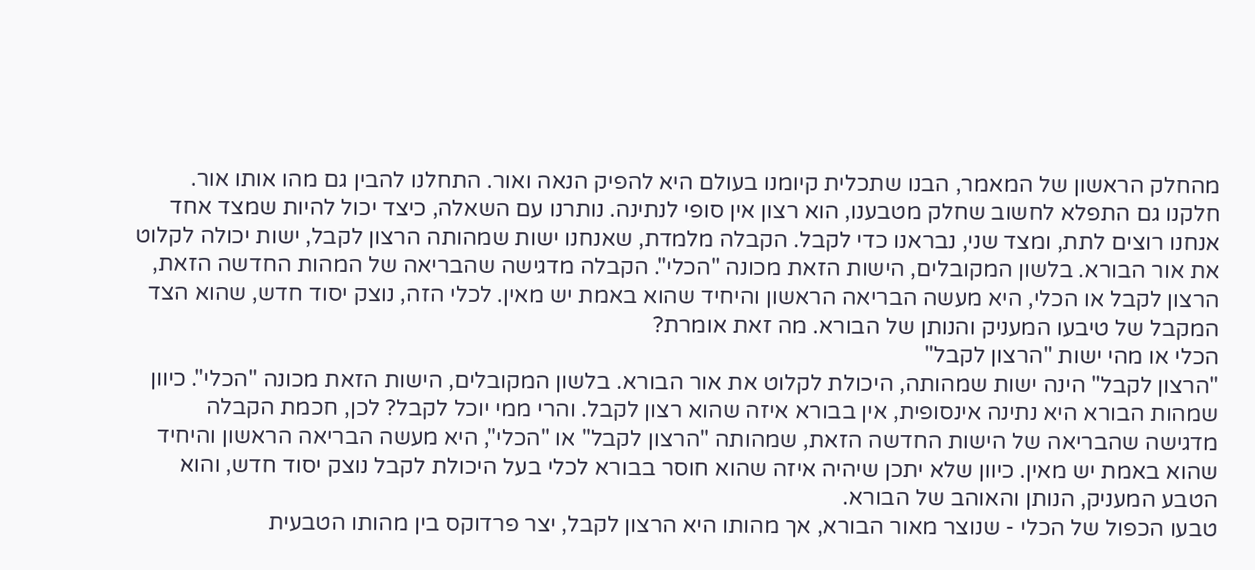מהחלק הראשון של המאמר, הבנו שתכלית קיומנו בעולם היא להפיק הנאה ואור. התחלנו להבין גם מהו אותו אור. חלקנו גם התפלא לחשוב שחלק מטבענו, הוא רצון אין סופי לנתינה. נותרנו עם השאלה, כיצד יכול להיות שמצד אחד אנחנו רוצים לתת, ומצד שני, נבראנו כדי לקבל. הקבלה מלמדת, שאנחנו ישות שמהותה הרצון לקבל, ישות יכולה לקלוט את אור הבורא. בלשון המקובלים, הישות הזאת מכונה "הכלי". הקבלה מדגישה שהבריאה של המהות החדשה הזאת, הרצון לקבל או הכלי, היא מעשה הבריאה הראשון והיחיד שהוא באמת יש מאין. לכלי הזה, נוצק יסוד חדש, שהוא הצד המקבל של טיבעו המעניק והנותן של הבורא. מה זאת אומרת?
הכלי או מהי ישות "הרצון לקבל"
"הרצון לקבל" הינה ישות שמהותה, היכולת לקלוט את אור הבורא. בלשון המקובלים, הישות הזאת מכונה "הכלי". כיוון שמהות הבורא היא נתינה אינסופית, אין בבורא איזה שהוא רצון לקבל. והרי ממי יוכל לקבל? לכן, חכמת הקבלה מדגישה שהבריאה של הישות החדשה הזאת, שמהותה "הרצון לקבל" או "הכלי", היא מעשה הבריאה הראשון והיחיד שהוא באמת יש מאין. כיוון שלא יתכן שיהיה איזה שהוא חוסר בבורא לכלי בעל היכולת לקבל נוצק יסוד חדש, והוא הטבע המעניק, הנותן והאוהב של הבורא.
טבעו הכפול של הכלי - שנוצר מאור הבורא, אך מהותו היא הרצון לקבל, יצר פרדוקס בין מהותו הטבעית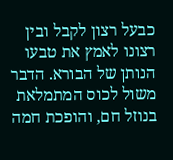כבעל רצון לקבל ובין רצונו לאמץ את טבעו הנותן של הבורא. הדבר משול לכוס המתמלאת בנוזל חם, והופכת חמה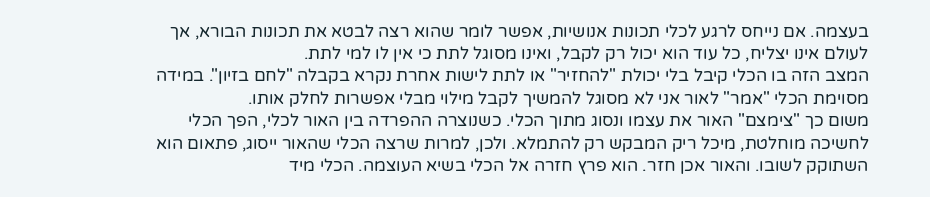בעצמה. אם נייחס לרגע לכלי תכונות אנושיות, אפשר לומר שהוא רצה לבטא את תכונות הבורא, אך לעולם אינו יצליח, כל עוד הוא יכול רק לקבל, ואינו מסוגל לתת כי אין לו למי לתת.
המצב הזה בו הכלי קיבל בלי יכולת "להחזיר" או לתת לישות אחרת נקרא בקבלה "לחם בזיון". במידה מסוימת הכלי "אמר" לאור אני לא מסוגל להמשיך לקבל מילוי מבלי אפשרות לחלק אותו.
משום כך "צימצם" האור את עצמו ונסוג מתוך הכלי. כשנוצרה ההפרדה בין האור לכלי, הפך הכלי לחשיכה מוחלטת, מיכל ריק המבקש רק להתמלא. ולכן, למרות שרצה הכלי שהאור ייסוג, פתאום הוא השתוקק לשובו. והאור אכן חזר. הוא פרץ חזרה אל הכלי בשיא העוצמה. הכלי מיד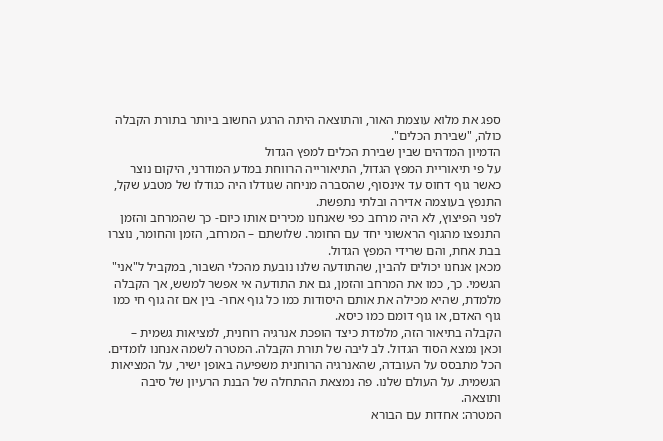ספג את מלוא עוצמת האור, והתוצאה היתה הרגע החשוב ביותר בתורת הקבלה כולה, "שבירת הכלים".
הדמיון המדהים שבין שבירת הכלים למפץ הגדול
על פי תיאוריית המפץ הגדול, התיאורייה הרווחת במדע המודרני, היקום נוצר כאשר גוף דחוס עד אינסוף, שהסברה מניחה שגודלו היה כגודלו של מטבע שקל, התנפץ בעוצמה אדירה ובלתי נתפשת.
לפני הפיצוץ, לא היה מרחב כפי שאנחנו מכירים אותו כיום- כך שהמרחב והזמן התנפצו מהגוף הראשוני יחד עם החומר. שלושתם – המרחב, הזמן והחומר, נוצרו בבת אחת, והם שרידי המפץ הגדול.
מכאן אנחנו יכולים להבין, שהתודעה שלנו נובעת מהכלי השבור, במקביל ל"אני" הגשמי. כך, כמו את המרחב והזמן, גם את התודעה אי אפשר למשש, אך הקבלה מלמדת, שהיא מכילה את אותם היסודות כמו כל גוף אחר- בין אם זה גוף חי כמו גוף האדם, או גוף דומם כמו כיסא.
הקבלה בתיאור הזה, מלמדת כיצד הופכת אנרגיה רוחנית, למציאות גשמית – וכאן נמצא הסוד הגדול. לב ליבה של תורת הקבלה. המטרה לשמה אנחנו לומדים. הכל מתבסס על העובדה, שהאנרגיה הרוחנית משפיעה באופן ישיר, על המציאות הגשמית. על העולם שלנו. פה נמצאת ההתחלה של הבנת הרעיון של סיבה ותוצאה.
המטרה: אחדות עם הבורא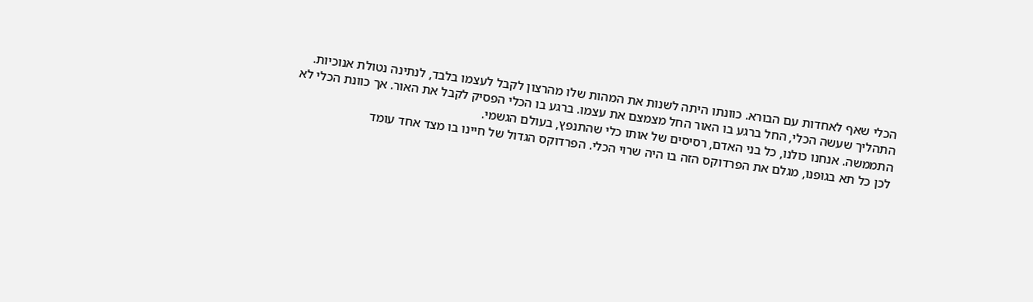הכלי שאף לאחדות עם הבורא. כוונתו היתה לשנות את המהות שלו מהרצון לקבל לעצמו בלבד, לנתינה נטולת אנוכיות. התהליך שעשה הכלי, החל ברגע בו האור החל מצמצם את עצמו. ברגע בו הכלי הפסיק לקבל את האור. אך כוונת הכלי לא התממשה. אנחנו כולנו, כל בני האדם, רסיסים של אותו כלי שהתנפץ, בעולם הגשמי.
לכן כל תא בגופנו, מגלם את הפרדוקס הזה בו היה שרוי הכלי. הפרדוקס הגדול של חיינו בו מצד אחד עומד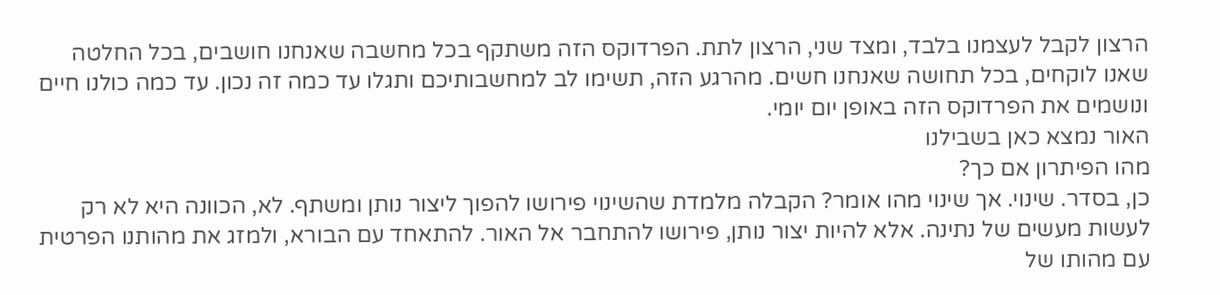הרצון לקבל לעצמנו בלבד, ומצד שני, הרצון לתת. הפרדוקס הזה משתקף בכל מחשבה שאנחנו חושבים, בכל החלטה שאנו לוקחים, בכל תחושה שאנחנו חשים. מהרגע הזה, תשימו לב למחשבותיכם ותגלו עד כמה זה נכון. עד כמה כולנו חיים ונושמים את הפרדוקס הזה באופן יום יומי.
האור נמצא כאן בשבילנו
מהו הפיתרון אם כך?
כן, בסדר. שינוי. אך שינוי מהו אומר? הקבלה מלמדת שהשינוי פירושו להפוך ליצור נותן ומשתף. לא, הכוונה היא לא רק לעשות מעשים של נתינה. אלא להיות יצור נותן, פירושו להתחבר אל האור. להתאחד עם הבורא, ולמזג את מהותנו הפרטית עם מהותו של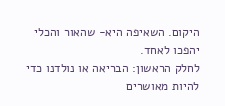היקום. השאיפה היא- שהאור והכלי יהפכו לאחד.
לחלק הראשון: הבריאה או נולדנו כדי להיות מאושרים